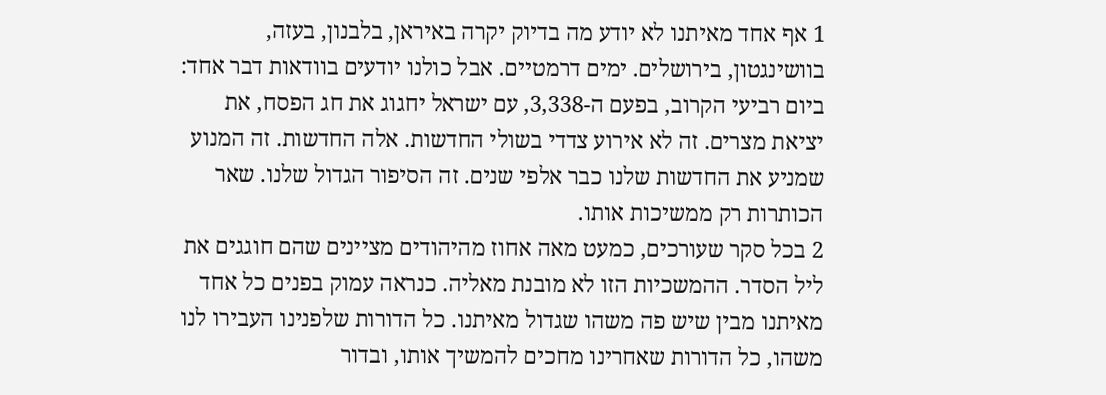1 אף אחד מאיתנו לא יודע מה בדיוק יקרה באיראן, בלבנון, בעזה, בוושינגטון, בירושלים. ימים דרמטיים. אבל כולנו יודעים בוודאות דבר אחד: ביום רביעי הקרוב, בפעם ה-3,338, עם ישראל יחגוג את חג הפסח, את יציאת מצרים. זה לא אירוע צדדי בשולי החדשות. אלה החדשות. זה המנוע שמניע את החדשות שלנו כבר אלפי שנים. זה הסיפור הגדול שלנו. שאר הכותרות רק ממשיכות אותו.
2 בכל סקר שעורכים, כמעט מאה אחוז מהיהודים מציינים שהם חוגגים את ליל הסדר. ההמשכיות הזו לא מובנת מאליה. כנראה עמוק בפנים כל אחד מאיתנו מבין שיש פה משהו שגדול מאיתנו. כל הדורות שלפנינו העבירו לנו משהו, כל הדורות שאחרינו מחכים להמשיך אותו, ובדור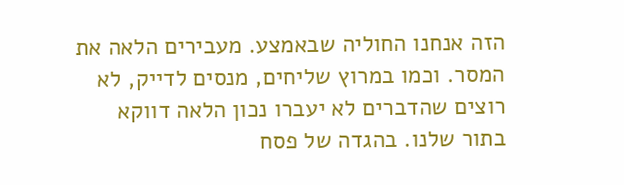הזה אנחנו החוליה שבאמצע. מעבירים הלאה את המסר. וכמו במרוץ שליחים, מנסים לדייק, לא רוצים שהדברים לא יעברו נכון הלאה דווקא בתור שלנו. בהגדה של פסח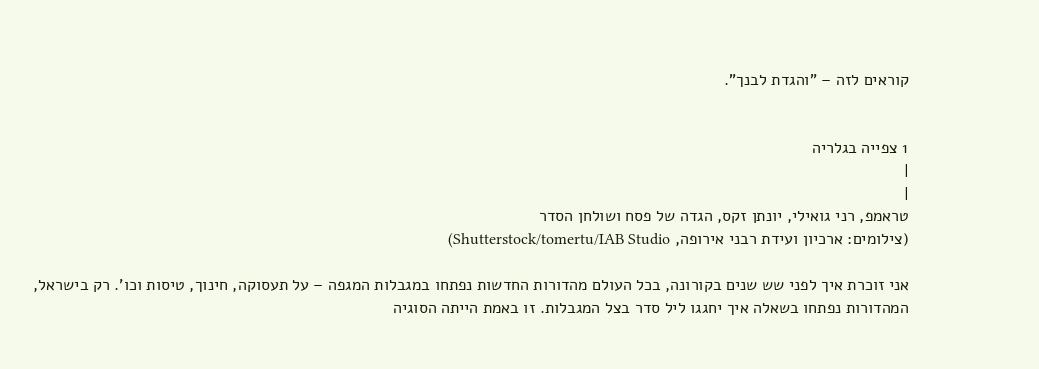קוראים לזה – "והגדת לבנך".


1 צפייה בגלריה
|
|
טראמפ, רני גואילי, יונתן זקס, הגדה של פסח ושולחן הסדר
(צילומים: ארכיון ועידת רבני אירופה, Shutterstock/tomertu/IAB Studio)

אני זוכרת איך לפני שש שנים בקורונה, בכל העולם מהדורות החדשות נפתחו במגבלות המגפה – על תעסוקה, חינוך, טיסות וכו'. רק בישראל, המהדורות נפתחו בשאלה איך יחגגו ליל סדר בצל המגבלות. זו באמת הייתה הסוגיה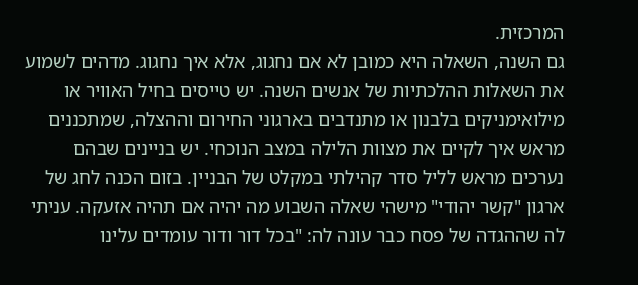המרכזית.
גם השנה, השאלה היא כמובן לא אם נחגוג, אלא איך נחגוג. מדהים לשמוע את השאלות ההלכתיות של אנשים השנה. יש טייסים בחיל האוויר או מילואימניקים בלבנון או מתנדבים בארגוני החירום וההצלה, שמתכננים מראש איך לקיים את מצוות הלילה במצב הנוכחי. יש בניינים שבהם נערכים מראש לליל סדר קהילתי במקלט של הבניין. בזום הכנה לחג של ארגון "קשר יהודי" מישהי שאלה השבוע מה יהיה אם תהיה אזעקה. עניתי לה שההגדה של פסח כבר עונה לה: "בכל דור ודור עומדים עלינו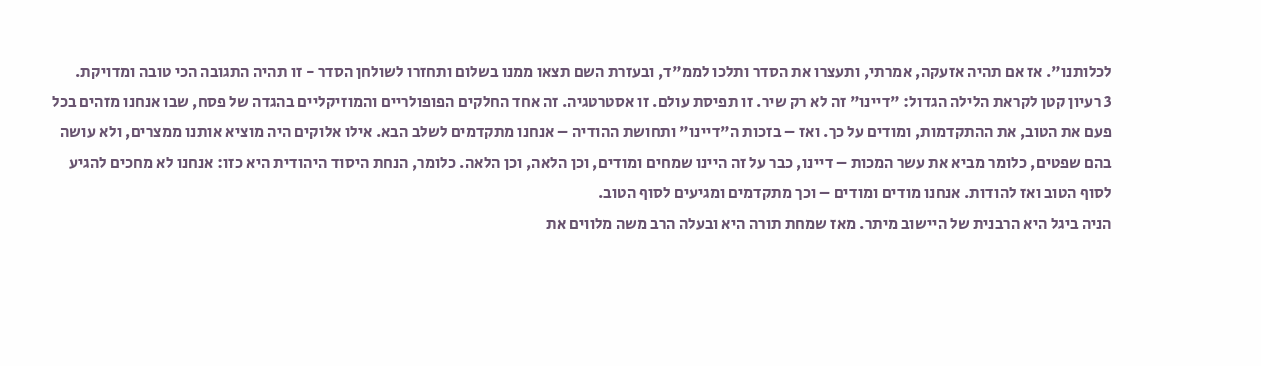לכלותנו". אז אם תהיה אזעקה, אמרתי, ותעצרו את הסדר ותלכו לממ"ד, ובעזרת השם תצאו ממנו בשלום ותחזרו לשולחן הסדר - זו תהיה התגובה הכי טובה ומדויקת.
3 רעיון קטן לקראת הלילה הגדול: "דיינו" זה לא רק שיר. זו תפיסת עולם. זו אסטרטגיה. זה אחד החלקים הפופולריים והמוזיקליים בהגדה של פסח, שבו אנחנו מזהים בכל פעם את הטוב, את ההתקדמות, ומודים על כך. ואז – בזכות ה"דיינו" ותחושת ההודיה – אנחנו מתקדמים לשלב הבא. אילו אלוקים היה מוציא אותנו ממצרים, ולא עושה בהם שפטים, כלומר מביא את עשר המכות – דיינו, כבר על זה היינו שמחים ומודים, וכן הלאה, וכן הלאה. כלומר, הנחת היסוד היהודית היא כזו: אנחנו לא מחכים להגיע לסוף הטוב ואז להודות. אנחנו מודים ומודים – וכך מתקדמים ומגיעים לסוף הטוב.
הניה ביגל היא הרבנית של היישוב מיתר. מאז שמחת תורה היא ובעלה הרב משה מלווים את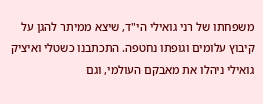משפחתו של רני גואילי הי"ד, שיצא ממיתר להגן על קיבוץ עלומים וגופתו נחטפה. התכתבנו כשטלי ואיציק גואילי ניהלו את מאבקם העולמי, וגם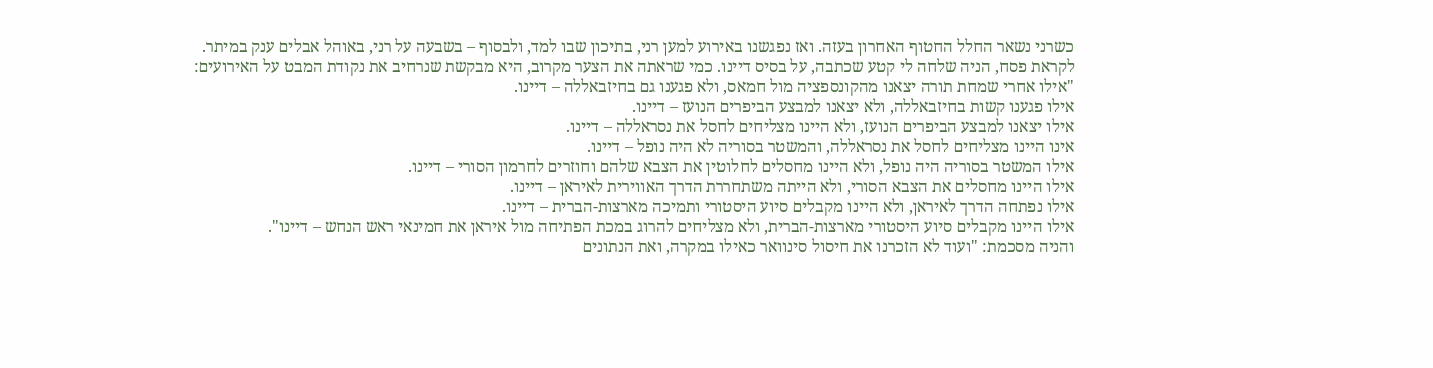כשרני נשאר החלל החטוף האחרון בעזה. ואז נפגשנו באירוע למען רני, בתיכון שבו למד, ולבסוף – בשבעה על רני, באוהל אבלים ענק במיתר.
לקראת פסח, הניה שלחה לי קטע שכתבה, על בסיס דיינו. כמי שראתה את הצער מקרוב, היא מבקשת שנרחיב את נקודת המבט על האירועים:
"אילו אחרי שמחת תורה יצאנו מהקונספציה מול חמאס, ולא פגענו גם בחיזבאללה – דיינו.
אילו פגענו קשות בחיזבאללה, ולא יצאנו למבצע הביפרים הנועז – דיינו.
אילו יצאנו למבצע הביפרים הנועז, ולא היינו מצליחים לחסל את נסראללה – דיינו.
אינו היינו מצליחים לחסל את נסראללה, והמשטר בסוריה לא היה נופל – דיינו.
אילו המשטר בסוריה היה נופל, ולא היינו מחסלים לחלוטין את הצבא שלהם וחוזרים לחרמון הסורי – דיינו.
אילו היינו מחסלים את הצבא הסורי, ולא הייתה משתחררת הדרך האווירית לאיראן – דיינו.
אילו נפתחה הדרך לאיראן, ולא היינו מקבלים סיוע היסטורי ותמיכה מארצות-הברית – דיינו.
אילו היינו מקבלים סיוע היסטורי מארצות-הברית, ולא מצליחים להרוג במכת הפתיחה מול איראן את חמינאי ראש הנחש – דיינו".
והניה מסכמת: "ועוד לא הזכרנו את חיסול סינוואר כאילו במקרה, ואת הנתונים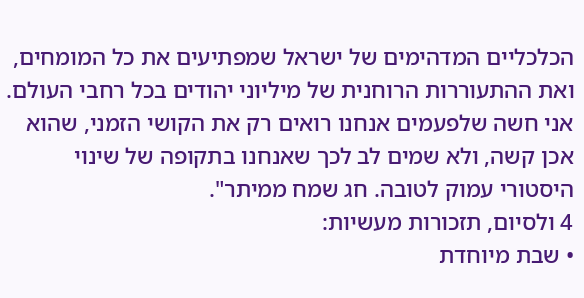הכלכליים המדהימים של ישראל שמפתיעים את כל המומחים, ואת ההתעוררות הרוחנית של מיליוני יהודים בכל רחבי העולם. אני חשה שלפעמים אנחנו רואים רק את הקושי הזמני, שהוא אכן קשה, ולא שמים לב לכך שאנחנו בתקופה של שינוי היסטורי עמוק לטובה. חג שמח ממיתר".
4 ולסיום, תזכורות מעשיות:
• שבת מיוחדת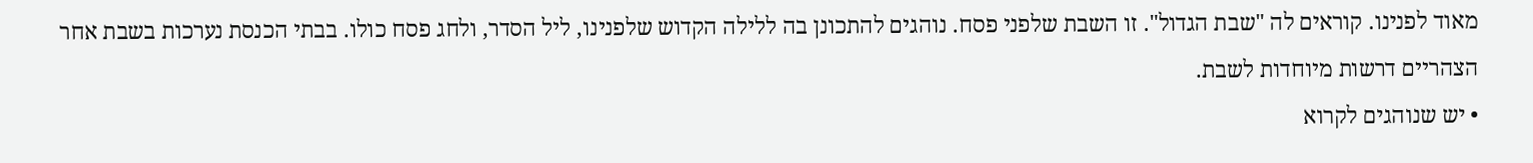מאוד לפנינו. קוראים לה "שבת הגדול". זו השבת שלפני פסח. נוהגים להתכונן בה ללילה הקדוש שלפנינו, ליל הסדר, ולחג פסח כולו. בבתי הכנסת נערכות בשבת אחר הצהריים דרשות מיוחדות לשבת.
• יש שנוהגים לקרוא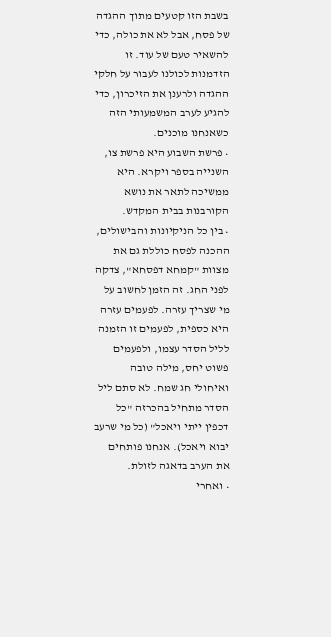בשבת הזו קטעים מתוך ההגדה של פסח, אבל לא את כולה, כדי להשאיר טעם של עוד. זו הזדמנות לכולנו לעבור על חלקי ההגדה ולרענן את הזיכרון, כדי להגיע לערב המשמעותי הזה כשאנחנו מוכנים.
• פרשת השבוע היא פרשת צו, השנייה בספר ויקרא. היא ממשיכה לתאר את נושא הקורבנות בבית המקדש.
• בין כל הניקיונות והבישולים, ההכנה לפסח כוללת גם את מצוות "קמחא דפסחא", צדקה לפני החג. זה הזמן לחשוב על מי שצריך עזרה. לפעמים עזרה היא כספית, לפעמים זו הזמנה לליל הסדר עצמו, ולפעמים פשוט יחס, מילה טובה ואיחולי חג שמח. לא סתם ליל הסדר מתחיל בהכרזה "כל דכפין ייתי ויאכל" (כל מי שרעב יבוא ויאכל). אנחנו פותחים את הערב בדאגה לזולת.
• ואחרי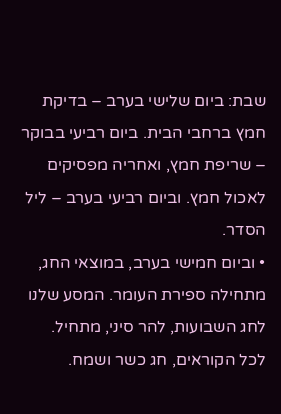שבת: ביום שלישי בערב – בדיקת חמץ ברחבי הבית. ביום רביעי בבוקר – שריפת חמץ, ואחריה מפסיקים לאכול חמץ. וביום רביעי בערב – ליל הסדר.
• וביום חמישי בערב, במוצאי החג, מתחילה ספירת העומר. המסע שלנו לחג השבועות, להר סיני, מתחיל.
לכל הקוראים, חג כשר ושמח.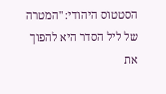הסטטוס היהודי: "המטרה של ליל הסדר היא להפוך את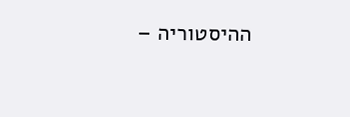ההיסטוריה –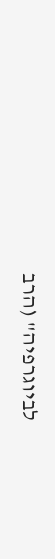לביוגרפיה" (הרב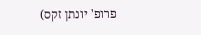פרופ' יונתן זקס)